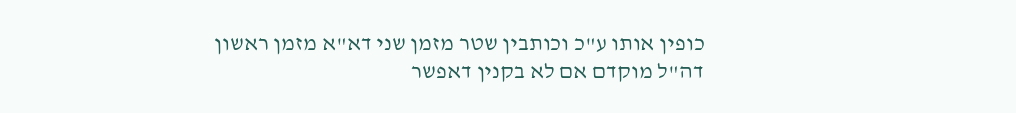כופין אותו ע"כ וכותבין שטר מזמן שני דא"א מזמן ראשון דה"ל מוקדם אם לא בקנין דאפשר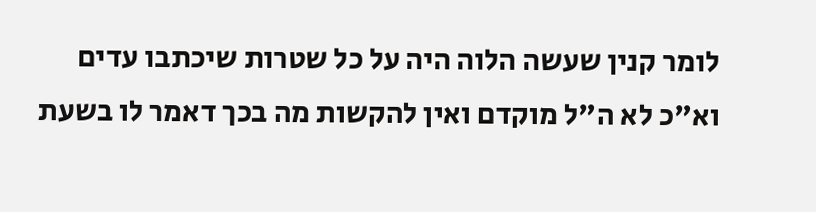לומר קנין שעשה הלוה היה על כל שטרות שיכתבו עדים וא"כ לא ה"ל מוקדם ואין להקשות מה בכך דאמר לו בשעת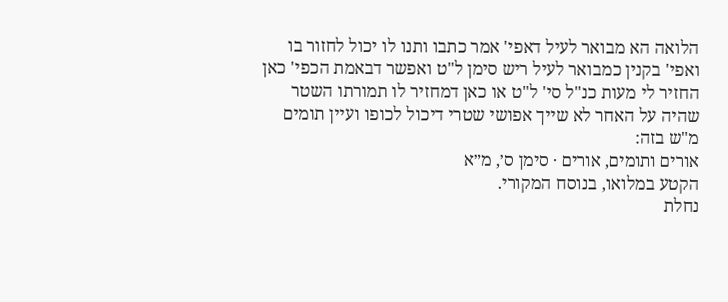הלואה הא מבואר לעיל דאפי' אמר כתבו ותנו לו יכול לחזור בו ואפי' בקנין כמבואר לעיל ריש סימן ל"ט ואפשר דבאמת הכפי' כאן החזיר לי מעות כנ"ל סי' ל"ט או כאן דמחזיר לו תמורתו השטר שהיה על האחר לא שייך אפושי שטרי דיכול לכופו ועיין תומים מ"ש בזה:
אורים ותומים, אורים · סימן ס׳, מ״א
הקטע במלואו, בנוסח המקורי.
נחלת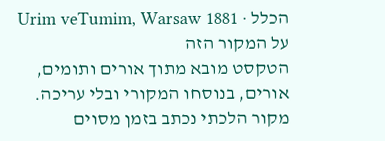הכלל · Urim veTumim, Warsaw 1881
על המקור הזה
הטקסט מובא מתוך אורים ותומים, אורים, בנוסחו המקורי ובלי עריכה. מקור הלכתי נכתב בזמן מסוים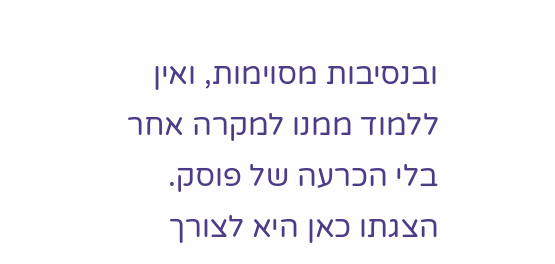ובנסיבות מסוימות, ואין ללמוד ממנו למקרה אחר בלי הכרעה של פוסק. הצגתו כאן היא לצורך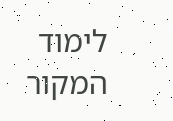לימוד המקור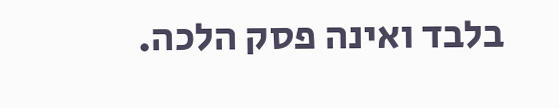בלבד ואינה פסק הלכה.